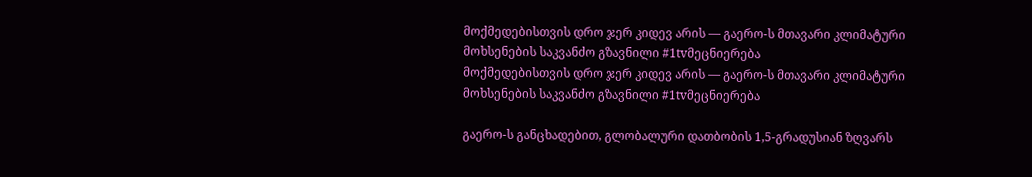მოქმედებისთვის დრო ჯერ კიდევ არის — გაერო-ს მთავარი კლიმატური მოხსენების საკვანძო გზავნილი #1tvმეცნიერება
მოქმედებისთვის დრო ჯერ კიდევ არის — გაერო-ს მთავარი კლიმატური მოხსენების საკვანძო გზავნილი #1tvმეცნიერება

გაერო-ს განცხადებით, გლობალური დათბობის 1,5-გრადუსიან ზღვარს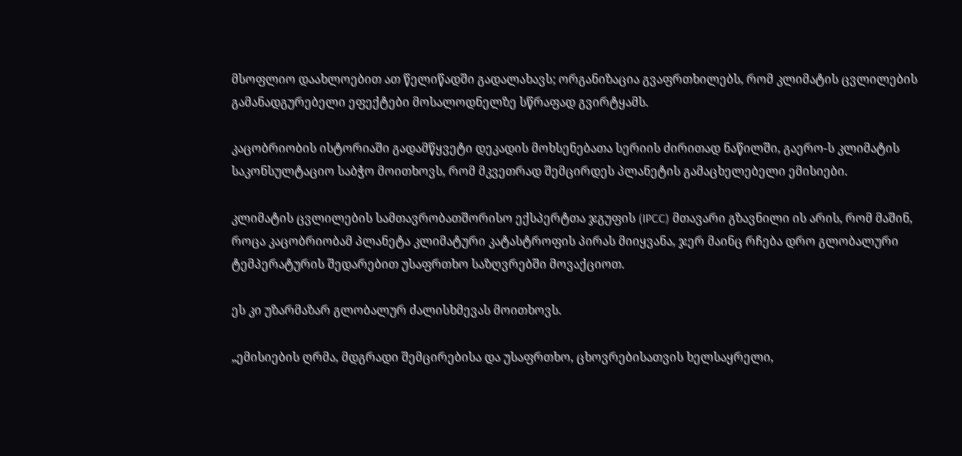მსოფლიო დაახლოებით ათ წელიწადში გადალახავს; ორგანიზაცია გვაფრთხილებს, რომ კლიმატის ცვლილების გამანადგურებელი ეფექტები მოსალოდნელზე სწრაფად გვირტყამს.

კაცობრიობის ისტორიაში გადამწყვეტი დეკადის მოხსენებათა სერიის ძირითად ნაწილში, გაერო-ს კლიმატის საკონსულტაციო საბჭო მოითხოვს, რომ მკვეთრად შემცირდეს პლანეტის გამაცხელებელი ემისიები.

კლიმატის ცვლილების სამთავრობათშორისო ექსპერტთა ჯგუფის (IPCC) მთავარი გზავნილი ის არის, რომ მაშინ, როცა კაცობრიობამ პლანეტა კლიმატური კატასტროფის პირას მიიყვანა, ჯერ მაინც რჩება დრო გლობალური ტემპერატურის შედარებით უსაფრთხო საზღვრებში მოვაქციოთ.

ეს კი უზარმაზარ გლობალურ ძალისხმევას მოითხოვს.

„ემისიების ღრმა, მდგრადი შემცირებისა და უსაფრთხო, ცხოვრებისათვის ხელსაყრელი,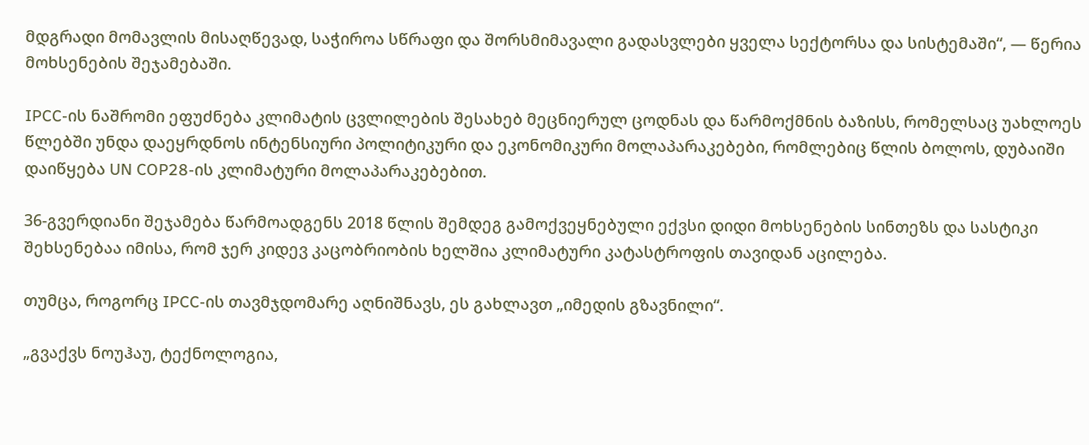მდგრადი მომავლის მისაღწევად, საჭიროა სწრაფი და შორსმიმავალი გადასვლები ყველა სექტორსა და სისტემაში“, — წერია მოხსენების შეჯამებაში.

IPCC-ის ნაშრომი ეფუძნება კლიმატის ცვლილების შესახებ მეცნიერულ ცოდნას და წარმოქმნის ბაზისს, რომელსაც უახლოეს წლებში უნდა დაეყრდნოს ინტენსიური პოლიტიკური და ეკონომიკური მოლაპარაკებები, რომლებიც წლის ბოლოს, დუბაიში დაიწყება UN COP28-ის კლიმატური მოლაპარაკებებით.

36-გვერდიანი შეჯამება წარმოადგენს 2018 წლის შემდეგ გამოქვეყნებული ექვსი დიდი მოხსენების სინთეზს და სასტიკი შეხსენებაა იმისა, რომ ჯერ კიდევ კაცობრიობის ხელშია კლიმატური კატასტროფის თავიდან აცილება.

თუმცა, როგორც IPCC-ის თავმჯდომარე აღნიშნავს, ეს გახლავთ „იმედის გზავნილი“.

„გვაქვს ნოუჰაუ, ტექნოლოგია,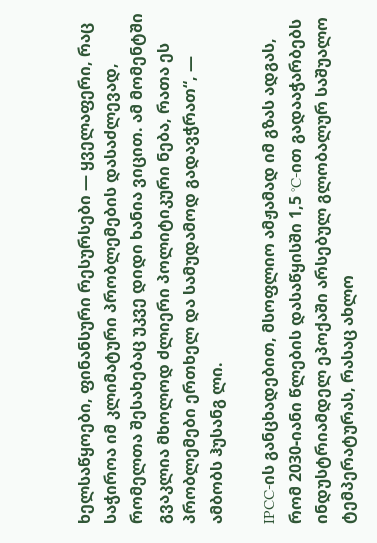ხელსაწყოები, ფინანსური რესურსები — ყველაფერი, რაც საჭიროა იმ კლიმატური პრობლემების დასაძლევად, რომელთა შესახებაც უკვე დიდი ხანია ვიცით. ამ მომენტში გვაკლია მხოლოდ ძლიერი პოლიტიკური ნება, რათა ეს პრობლემები ერთხელ და სამუდამოდ გადავჭრათ“, — ამბობს ჰუსანგ ლი.

IPCC-ის განცხადებით, მსოფლიო ამჟამად იმ გზას ადგას, რომ 2030-იანი წლების დასაწყისში 1,5 °C-ით გადააჭარბებს ინდუსტრიამდელ ეპოქაში არსებულ გლობალურ საშუალო ტემპერატურას, რასაც ახლო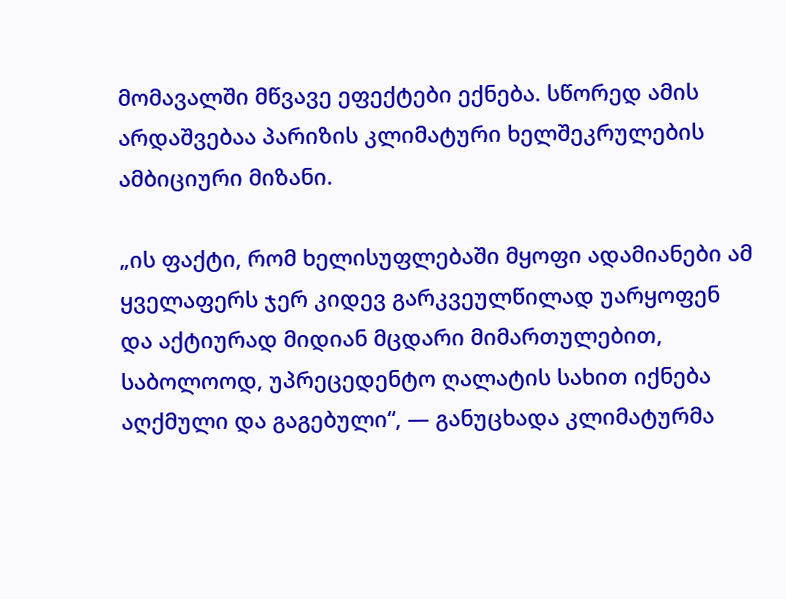მომავალში მწვავე ეფექტები ექნება. სწორედ ამის არდაშვებაა პარიზის კლიმატური ხელშეკრულების ამბიციური მიზანი.

„ის ფაქტი, რომ ხელისუფლებაში მყოფი ადამიანები ამ ყველაფერს ჯერ კიდევ გარკვეულწილად უარყოფენ და აქტიურად მიდიან მცდარი მიმართულებით, საბოლოოდ, უპრეცედენტო ღალატის სახით იქნება აღქმული და გაგებული“, — განუცხადა კლიმატურმა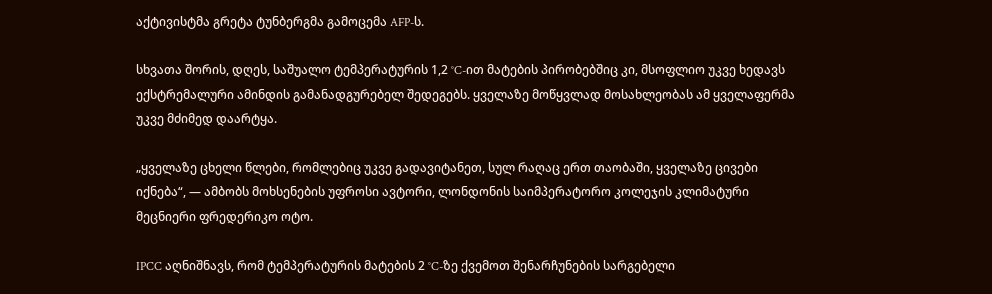აქტივისტმა გრეტა ტუნბერგმა გამოცემა AFP-ს.

სხვათა შორის, დღეს, საშუალო ტემპერატურის 1,2 °C-ით მატების პირობებშიც კი, მსოფლიო უკვე ხედავს ექსტრემალური ამინდის გამანადგურებელ შედეგებს. ყველაზე მოწყვლად მოსახლეობას ამ ყველაფერმა უკვე მძიმედ დაარტყა.

„ყველაზე ცხელი წლები, რომლებიც უკვე გადავიტანეთ, სულ რაღაც ერთ თაობაში, ყველაზე ცივები იქნება“, — ამბობს მოხსენების უფროსი ავტორი, ლონდონის საიმპერატორო კოლეჯის კლიმატური მეცნიერი ფრედერიკო ოტო.

IPCC აღნიშნავს, რომ ტემპერატურის მატების 2 °C-ზე ქვემოთ შენარჩუნების სარგებელი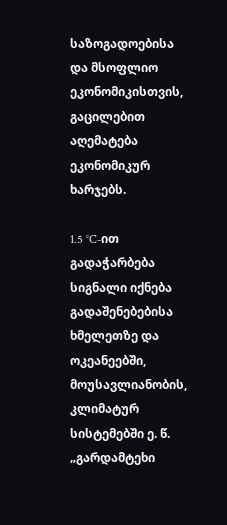საზოგადოებისა და მსოფლიო ეკონომიკისთვის, გაცილებით აღემატება ეკონომიკურ ხარჯებს.

1.5 °C-ით გადაჭარბება სიგნალი იქნება გადაშენებებისა ხმელეთზე და ოკეანეებში, მოუსავლიანობის, კლიმატურ სისტემებში ე. წ. „გარდამტეხი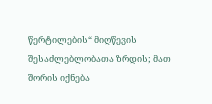წერტილების“ მიღწევის შესაძლებლობათა ზრდის; მათ შორის იქნება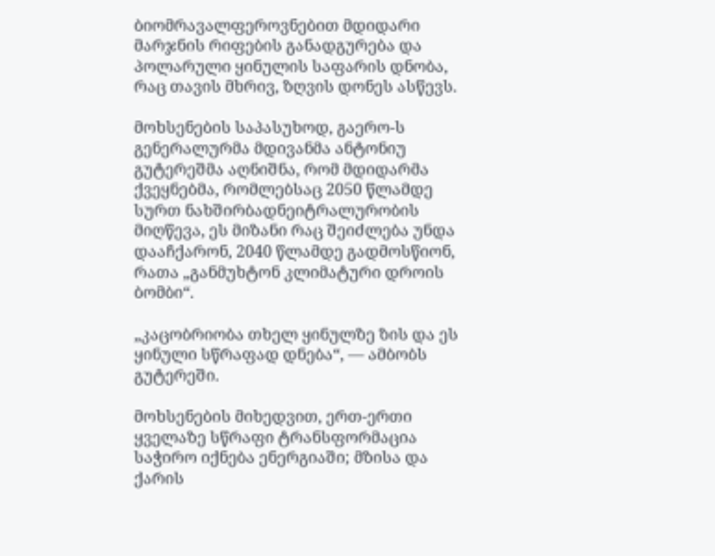ბიომრავალფეროვნებით მდიდარი მარჯნის რიფების განადგურება და პოლარული ყინულის საფარის დნობა, რაც თავის მხრივ, ზღვის დონეს ასწევს.

მოხსენების საპასუხოდ, გაერო-ს გენერალურმა მდივანმა ანტონიუ გუტერეშმა აღნიშნა, რომ მდიდარმა ქვეყნებმა, რომლებსაც 2050 წლამდე სურთ ნახშირბადნეიტრალურობის მიღწევა, ეს მიზანი რაც შეიძლება უნდა დააჩქარონ, 2040 წლამდე გადმოსწიონ, რათა „განმუხტონ კლიმატური დროის ბომბი“.

„კაცობრიობა თხელ ყინულზე ზის და ეს ყინული სწრაფად დნება“, — ამბობს გუტერეში.

მოხსენების მიხედვით, ერთ-ერთი ყველაზე სწრაფი ტრანსფორმაცია საჭირო იქნება ენერგიაში; მზისა და ქარის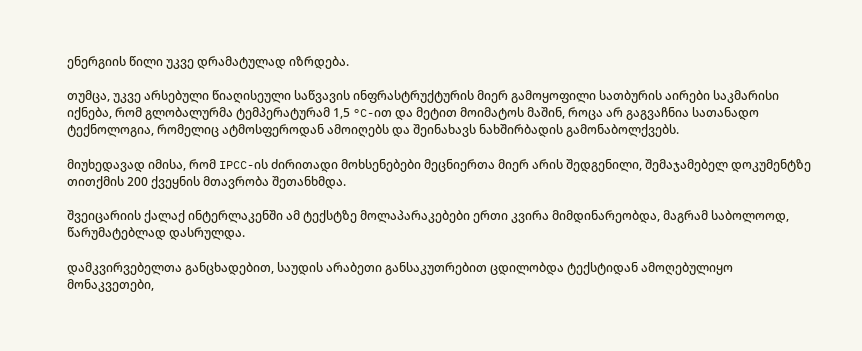ენერგიის წილი უკვე დრამატულად იზრდება.

თუმცა, უკვე არსებული წიაღისეული საწვავის ინფრასტრუქტურის მიერ გამოყოფილი სათბურის აირები საკმარისი იქნება, რომ გლობალურმა ტემპერატურამ 1,5 °C-ით და მეტით მოიმატოს მაშინ, როცა არ გაგვაჩნია სათანადო ტექნოლოგია, რომელიც ატმოსფეროდან ამოიღებს და შეინახავს ნახშირბადის გამონაბოლქვებს.

მიუხედავად იმისა, რომ IPCC-ის ძირითადი მოხსენებები მეცნიერთა მიერ არის შედგენილი, შემაჯამებელ დოკუმენტზე თითქმის 200 ქვეყნის მთავრობა შეთანხმდა.

შვეიცარიის ქალაქ ინტერლაკენში ამ ტექსტზე მოლაპარაკებები ერთი კვირა მიმდინარეობდა, მაგრამ საბოლოოდ, წარუმატებლად დასრულდა.

დამკვირვებელთა განცხადებით, საუდის არაბეთი განსაკუთრებით ცდილობდა ტექსტიდან ამოღებულიყო მონაკვეთები,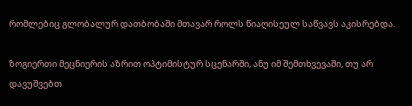რომლებიც გლობალურ დათბობაში მთავარ როლს წიაღისეულ საწვავს აკისრებდა.

ზოგიერთი მეცნიერის აზრით ოპტიმისტურ სცენარში, ანუ იმ შემთხვევაში, თუ არ დავუშვებთ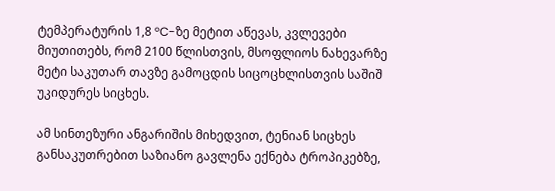ტემპერატურის 1,8 °C-ზე მეტით აწევას, კვლევები მიუთითებს, რომ 2100 წლისთვის, მსოფლიოს ნახევარზე მეტი საკუთარ თავზე გამოცდის სიცოცხლისთვის საშიშ უკიდურეს სიცხეს.

ამ სინთეზური ანგარიშის მიხედვით, ტენიან სიცხეს განსაკუთრებით საზიანო გავლენა ექნება ტროპიკებზე,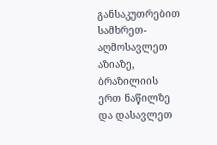განსაკუთრებით სამხრეთ-აღმოსავლეთ აზიაზე, ბრაზილიის ერთ ნაწილზე და დასავლეთ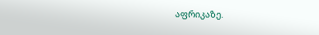აფრიკაზე.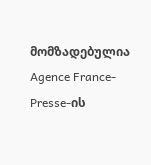მომზადებულია Agence France-Presse-ის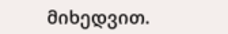მიხედვით.